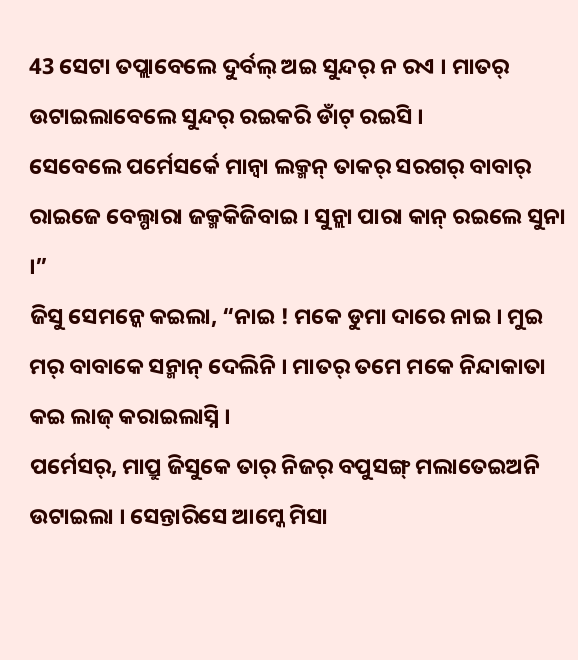43 ସେଟା ତପ୍ଲାବେଲେ ଦୁର୍ବଲ୍ ଅଇ ସୁନ୍ଦର୍ ନ ରଏ । ମାତର୍ ଉଟାଇଲାବେଲେ ସୁନ୍ଦର୍ ରଇକରି ଡାଁଟ୍ ରଇସି ।
ସେବେଲେ ପର୍ମେସର୍କେ ମାନ୍ବା ଲକ୍ମନ୍ ତାକର୍ ସରଗର୍ ବାବାର୍ ରାଇଜେ ବେଲ୍ପାରା ଜକ୍ମକିଜିବାଇ । ସୁନ୍ଲା ପାରା କାନ୍ ରଇଲେ ସୁନା ।”
ଜିସୁ ସେମନ୍କେ କଇଲା, “ନାଇ ! ମକେ ଡୁମା ଦାରେ ନାଇ । ମୁଇ ମର୍ ବାବାକେ ସନ୍ମାନ୍ ଦେଲିନି । ମାତର୍ ତମେ ମକେ ନିନ୍ଦାକାତା କଇ ଲାଜ୍ କରାଇଲାସ୍ନି ।
ପର୍ମେସର୍, ମାପ୍ରୁ ଜିସୁକେ ତାର୍ ନିଜର୍ ବପୁସଙ୍ଗ୍ ମଲାତେଇଅନି ଉଟାଇଲା । ସେନ୍ତାରିସେ ଆମ୍କେ ମିସା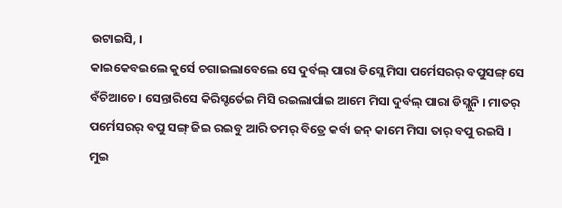ଉଟାଇସି, ।
କାଇକେବଇଲେ କୁର୍ସେ ଚଗାଇଲାବେଲେ ସେ ଦୁର୍ବଲ୍ ପାରା ଡିସ୍ଲେ ମିସା ପର୍ମେସରର୍ ବପୁସଙ୍ଗ୍ ସେ ବଁଚିଆଚେ । ସେନ୍ତାରିସେ କିରିସ୍ଟର୍ତେଇ ମିସି ରଇଲାର୍ପାଇ ଆମେ ମିସା ଦୁର୍ବଲ୍ ପାରା ଡିସ୍ଲୁନି । ମାତର୍ ପର୍ମେସରର୍ ବପୁ ସଙ୍ଗ୍ ଜିଇ ରଇବୁ ଆରି ତମର୍ ବିତ୍ରେ କର୍ବା ଜନ୍ କାମେ ମିସା ତାର୍ ବପୁ ରଇସି ।
ମୁଇ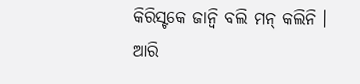କିରିସ୍ଟକେ ଜାନ୍ବି ବଲି ମନ୍ କଲିନି । ଆରି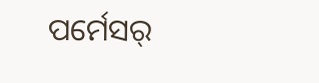ପର୍ମେସର୍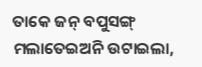ତାକେ ଜନ୍ ବପୁସଙ୍ଗ୍ ମଲାତେଇଅନି ଉଟାଇଲା,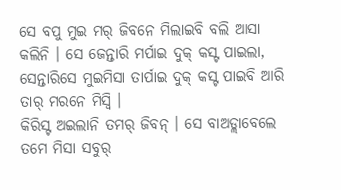ସେ ବପୁ ମୁଇ ମର୍ ଜିବନେ ମିଲାଇବି ବଲି ଆସା କଲିନି । ସେ ଜେନ୍ତାରି ମର୍ପାଇ ଦୁକ୍ କସ୍ଟ ପାଇଲା, ସେନ୍ତାରିସେ ମୁଇମିସା ତାର୍ପାଇ ଦୁକ୍ କସ୍ଟ ପାଇବି ଆରି ତାର୍ ମରନେ ମିସ୍ବି ।
କିରିସ୍ଟ ଅଇଲାନି ତମର୍ ଜିବନ୍ । ସେ ବାଅଡ୍ଲାବେଲେ ତମେ ମିସା ସବୁର୍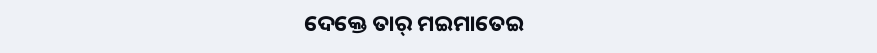ଦେକ୍ତେ ତାର୍ ମଇମାତେଇ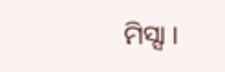ମିସ୍ସା ।